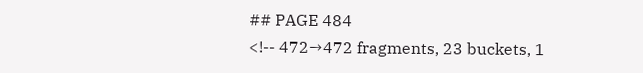## PAGE 484
<!-- 472→472 fragments, 23 buckets, 1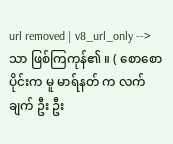url removed | v8_url_only -->
သာ ဖြစ်ကြကုန်၏ ။ ( စောစောပိုင်းက မူ မာရ်နတ် က လက်ချက် ဦး ဦး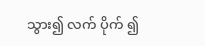သွား၍ လက် ပိုက် ၍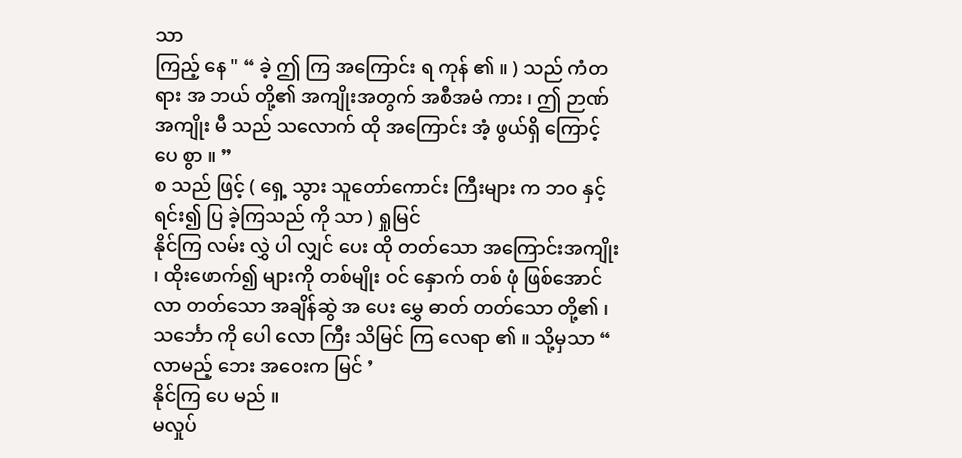သာ
ကြည့် နေ " “ ခဲ့ ဤ ကြ အကြောင်း ရ ကုန် ၏ ။ ) သည် ကံတရား အ ဘယ် တို့၏ အကျိုးအတွက် အစီအမံ ကား ၊ ဤ ဉာဏ် အကျိုး မီ သည် သလောက် ထို အကြောင်း အံ့ ဖွယ်ရှိ ကြောင့် ပေ စွာ ။ ”
စ သည် ဖြင့် ( ရှေ့ သွား သူတော်ကောင်း ကြီးများ က ဘဝ နှင့် ရင်း၍ ပြ ခဲ့ကြသည် ကို သာ ) ရှုမြင်
နိုင်ကြ လမ်း လွှဲ ပါ လျှင် ပေး ထို တတ်သော အကြောင်းအကျိုး ၊ ထိုးဖောက်၍ များကို တစ်မျိုး ဝင် နှောက် တစ် ဖုံ ဖြစ်အောင် လာ တတ်သော အချိန်ဆွဲ အ ပေး မွှေ ဓာတ် တတ်သော တို့၏ ၊
သင်္ဘော ကို ပေါ လော ကြီး သိမြင် ကြ လေရာ ၏ ။ သို့မှသာ “ လာမည့် ဘေး အဝေးက မြင် ’
နိုင်ကြ ပေ မည် ။
မလှုပ်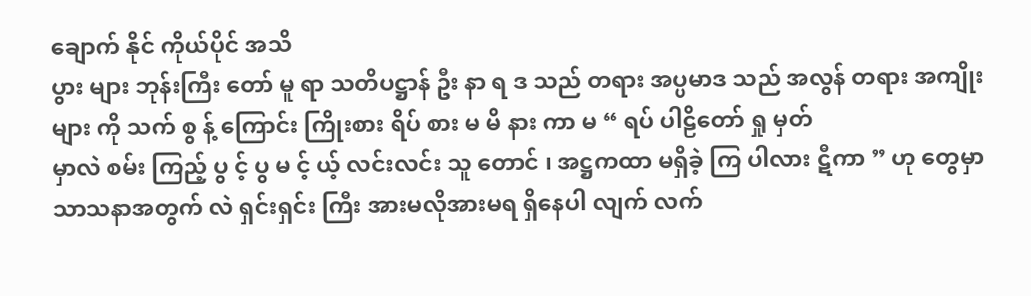ချောက် နိုင် ကိုယ်ပိုင် အသိ
ပွား များ ဘုန်းကြီး တော် မူ ရာ သတိပဋ္ဌာန် ဦး နာ ရ ဒ သည် တရား အပ္ပမာဒ သည် အလွန် တရား အကျိုးများ ကို သက် စွ န့် ကြောင်း ကြိုးစား ရိပ် စား မ မိ နား ကာ မ “ ရပ် ပါဠိတော် ရှု မှတ်
မှာလဲ စမ်း ကြည့် ပွ င့် ပွ မ င့် ယ့် လင်းလင်း သူ တောင် ၊ အဋ္ဌကထာ မရှိခဲ့ ကြ ပါလား ဋီကာ ” ဟု တွေမှာ သာသနာအတွက် လဲ ရှင်းရှင်း ကြီး အားမလိုအားမရ ရှိနေပါ လျက် လက်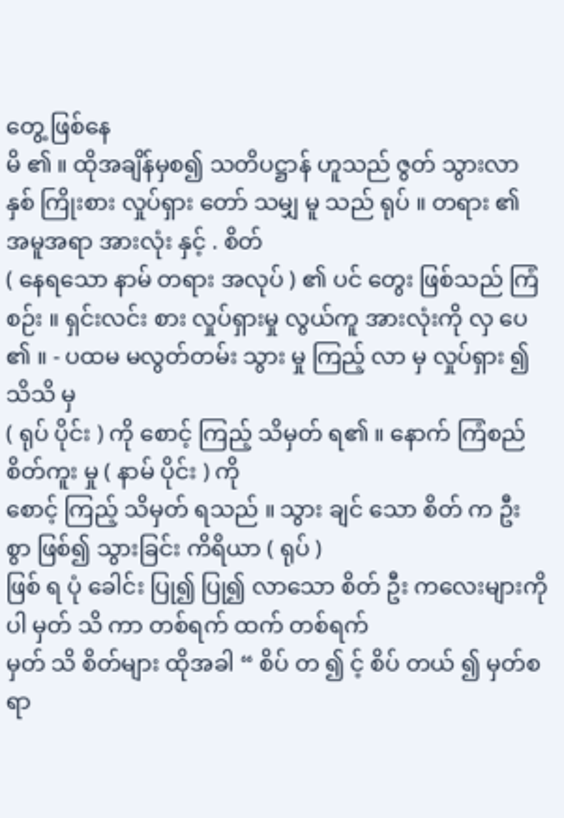တွေ့ ဖြစ်နေ
မိ ၏ ။ ထိုအချိန်မှစ၍ သတိပဋ္ဌာန် ဟူသည် ဇွတ် သွားလာ နှစ် ကြိုးစား လှုပ်ရှား တော် သမျှ မူ သည် ရုပ် ။ တရား ၏ အမူအရာ အားလုံး နှင့် . စိတ်
( နေရသော နာမ် တရား အလုပ် ) ၏ ပင် တွေး ဖြစ်သည် ကြံ စဉ်း ။ ရှင်းလင်း စား လှုပ်ရှားမှု လွယ်ကူ အားလုံးကို လှ ပေ ၏ ။ - ပထမ မလွတ်တမ်း သွား မှု ကြည့် လာ မှ လှုပ်ရှား ၍ သိသိ မှ
( ရုပ် ပိုင်း ) ကို စောင့် ကြည့် သိမှတ် ရ၏ ။ နောက် ကြံစည် စိတ်ကူး မှု ( နာမ် ပိုင်း ) ကို
စောင့် ကြည့် သိမှတ် ရသည် ။ သွား ချင် သော စိတ် က ဦး စွာ ဖြစ်၍ သွားခြင်း ကိရိယာ ( ရုပ် )
ဖြစ် ရ ပုံ ခေါင်း ပြု၍ ပြု၍ လာသော စိတ် ဦး ကလေးများကို ပါ မှတ် သိ ကာ တစ်ရက် ထက် တစ်ရက်
မှတ် သိ စိတ်များ ထိုအခါ “ စိပ် တ ၍ င့် စိပ် တယ် ၍ မှတ်စရာ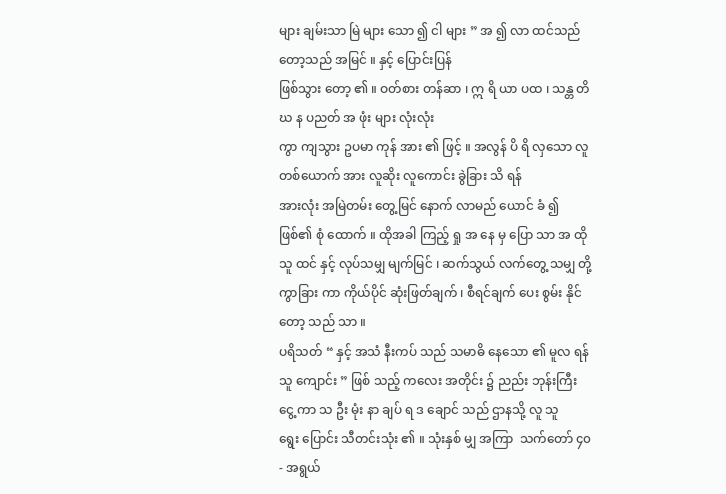များ ချမ်းသာ မြဲ များ သော ၍ ငါ များ ” အ ၍ လာ ထင်သည် တော့သည် အမြင် ။ နှင့် ပြောင်းပြန်
ဖြစ်သွား တော့ ၏ ။ ဝတ်စား တန်ဆာ ၊ ဣ ရိ ယာ ပထ ၊ သန္တ တိ ဃ န ပညတ် အ ဖုံး များ လုံးလုံး
ကွာ ကျသွား ဥပမာ ကုန် အား ၏ ဖြင့် ။ အလွန် ပိ ရိ လှသော လူတစ်ယောက် အား လူဆိုး လူကောင်း ခွဲခြား သိ ရန်
အားလုံး အမြဲတမ်း တွေ့မြင် နောက် လာမည် ယောင် ခံ ၍ ဖြစ်၏ စုံ ထောက် ။ ထိုအခါ ကြည့် ရှု အ နေ မှ ပြော သာ အ ထိုသူ ထင် နှင့် လုပ်သမျှ မျက်မြင် ၊ ဆက်သွယ် လက်တွေ့ သမျှ တို့
ကွာခြား ကာ ကိုယ်ပိုင် ဆုံးဖြတ်ချက် ၊ စီရင်ချက် ပေး စွမ်း နိုင်တော့ သည် သာ ။
ပရိသတ် “ နှင့် အသံ နီးကပ် သည် သမာဓိ နေသော ၏ မူလ ရန် သူ ကျောင်း ” ဖြစ် သည့် ကလေး အတိုင်း ၌ ညည်း ဘုန်းကြီး ငွေ့ ကာ သ ဦး မုံး နာ ချပ် ရ ဒ ချောင် သည် ဌာနသို့ လူ သူ
ရွေး ပြောင်း သီတင်းသုံး ၏ ။ သုံးနှစ် မျှ အကြာ  သက်တော် ၄၀- အရွယ်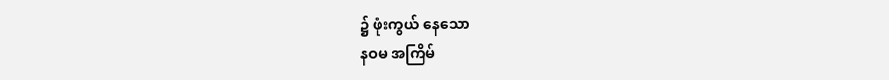၌ ဖုံးကွယ် နေသော
နဝမ အကြိမ်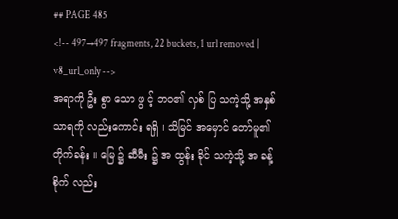## PAGE 485
<!-- 497→497 fragments, 22 buckets, 1 url removed | v8_url_only -->
အရာကို ဦး စွာ သော ဖွ င့် ဘဝ၏ လှစ် ပြ သကဲ့သို့ အနှစ်သာရကို လည်းကောင်း ရရှိ ၊ သိမြင် အမှောင် တော်မူ၏ တိုက်ခန်း ။ မြေ ၌ ဆီမီး ၌ အ ထွန်း ခိုင် သကဲ့သို့ အ ခန့် စိုက် လည်း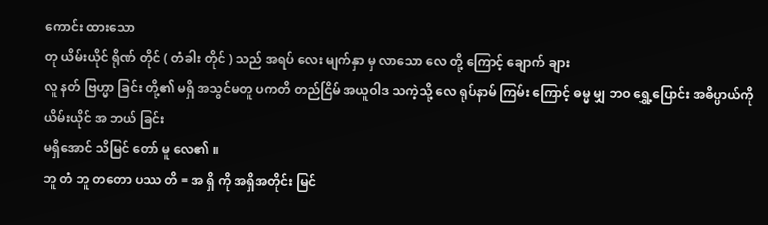ကောင်း ထားသော
တု ယိမ်းယိုင် ရိုဏ် တိုင် ( တံခါး တိုင် ) သည် အရပ် လေး မျက်နှာ မှ လာသော လေ တို့ ကြောင့် ချောက် ချား
လူ နတ် ဗြဟ္မာ ခြင်း တို့၏ မရှိ အသွင်မတူ ပကတိ တည်ငြိမ် အယူဝါဒ သကဲ့သို့ လေ ရုပ်နာမ် ကြမ်း ကြောင့် ဓမ္မ မျှ ဘဝ ရွှေ့ပြောင်း အဓိပ္ပာယ်ကို ယိမ်းယိုင် အ ဘယ် ခြင်း
မရှိအောင် သိမြင် တော် မူ လေ၏ ။
ဘူ တံ ဘူ တတော ပဿ တိ = အ ရှိ ကို အရှိအတိုင်း မြင်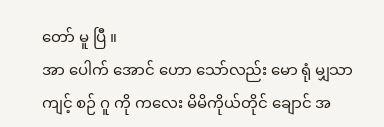တော် မူ ပြီ ။
အာ ပေါက် အောင် ဟော သော်လည်း မော ရုံ မျှသာ
ကျင့် စဉ် ဂူ ကို ကလေး မိမိကိုယ်တိုင် ချောင် အ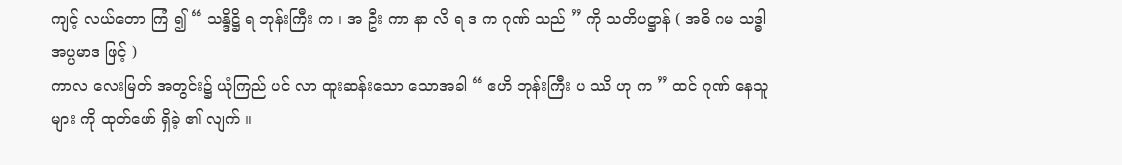ကျင့် လယ်တော ကြံ ၍ “ သန္ဒိဋ္ဌိ ရ ဘုန်းကြီး က ၊ အ ဦး ကာ နာ လိ ရ ဒ က ဂုဏ် သည် ” ကို သတိပဋ္ဌာန် ( အဓိ ဂမ သဒ္ဓါ အပ္ပမာဒ ဖြင့် )
ကာလ လေးမြတ် အတွင်း၌ ယုံကြည် ပင် လာ ထူးဆန်းသော သောအခါ “ ဧဟိ ဘုန်းကြီး ပ ဿိ ဟု က ” ထင် ဂုဏ် နေသူများ ကို ထုတ်ဖော် ရှိခဲ့ ၏ လျက် ။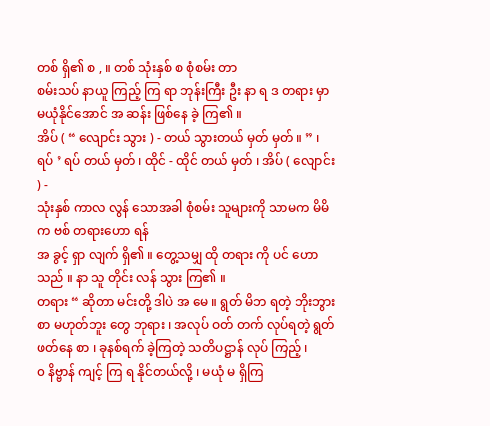တစ် ရှိ၏ စ , ။ တစ် သုံးနှစ် စ စုံစမ်း တာ
စမ်းသပ် နာယူ ကြည့် ကြ ရာ ဘုန်းကြီး ဦး နာ ရ ဒ တရား မှာ မယုံနိုင်အောင် အ ဆန်း ဖြစ်နေ ခဲ့ ကြ၏ ။
အိပ် ( “ လျောင်း သွား ) - တယ် သွားတယ် မှတ် မှတ် ။ ” ၊ ရပ် ’ ရပ် တယ် မှတ် ၊ ထိုင် - ထိုင် တယ် မှတ် ၊ အိပ် ( လျောင်း ) -
သုံးနှစ် ကာလ လွန် သောအခါ စုံစမ်း သူများကို သာမက မိမိ က ဗစ် တရားဟော ရန်
အ ခွင့် ရှာ လျက် ရှိ၏ ။ တွေ့သမျှ ထို တရား ကို ပင် ဟောသည် ။ နာ သူ တိုင်း လန် သွား ကြ၏ ။
တရား “ ဆိုတာ မင်းတို့ ဒါပဲ အ မေ ။ ရွတ် မိဘ ရတဲ့ ဘိုးဘွား စာ မဟုတ်ဘူး တွေ ဘုရား ၊ အလုပ် ဝတ် တက် လုပ်ရတဲ့ ရွတ် ဖတ်နေ စာ ၊ ခုနစ်ရက် ခဲ့ကြတဲ့ သတိပဋ္ဌာန် လုပ် ကြည့် ၊
၀ နိဗ္ဗာန် ကျင့် ကြ ရ နိုင်တယ်လို့ ၊ မယုံ မ ရှိကြ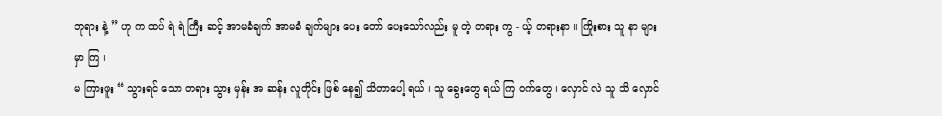ဘုရား နဲ့ ” ဟု က ထပ် ရဲ ရဲ ကြီး ဆင့် အာမခံချက် အာမခံ ချက်များ ပေး တော် ပေးသော်လည်း မူ တဲ့ တရား ကွ - ယ့် တရားနာ ။ ကြိုးစား သူ နာ များမှာ ကြ ၊
မ ကြားဖူး “ သွားရင် သော တရား သွား မှန်း အ ဆန်း လူတိုင်း ဖြစ် နေ၍ သိတာပေါ့ ရယ် ၊ သူ ခွေးတွေ ရယ် ကြ ဝက်တွေ ၊ လှောင် လဲ သူ သိ လှောင်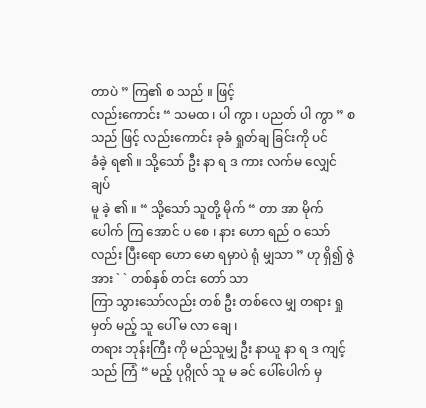တာပဲ ” ကြ၏ စ သည် ။ ဖြင့်
လည်းကောင်း “ သမထ ၊ ပါ ကွာ ၊ ပညတ် ပါ ကွာ ” စ သည် ဖြင့် လည်းကောင်း ခုခံ ရှုတ်ချ ခြင်းကို ပင်
ခံခဲ့ ရ၏ ။ သို့သော် ဦး နာ ရ ဒ ကား လက်မ လျှေင် ချပ်
မူ ခဲ့ ၏ ။ “ သို့သော် သူတို့ မိုက် “ တာ အာ မိုက် ပေါက် ကြ အောင် ပ စေ ၊ နား ဟော ရည် ဝ သော်လည်း ပြီးရော ဟော မော ရမှာပဲ ရုံ မျှသာ ” ဟု ရှိ၍ ဇွဲ အား ` ` တစ်နှစ် တင်း တော် သာ
ကြာ သွားသော်လည်း တစ် ဦး တစ်လေ မျှ တရား ရှု မှတ် မည့် သူ ပေါ် မ လာ ချေ ၊
တရား ဘုန်းကြီး ကို မည်သူမျှ ဦး နာယူ နာ ရ ဒ ကျင့် သည် ကြံ “ မည့် ပုဂ္ဂိုလ် သူ မ ခင် ပေါ်ပေါက် မှ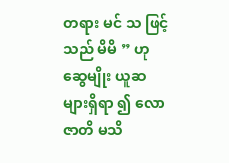တရား မင် သ ဖြင့် သည် မိမိ ” ဟု ဆွေမျိုး ယူဆ များရှိရာ ၍ လော ဇာတိ မသိ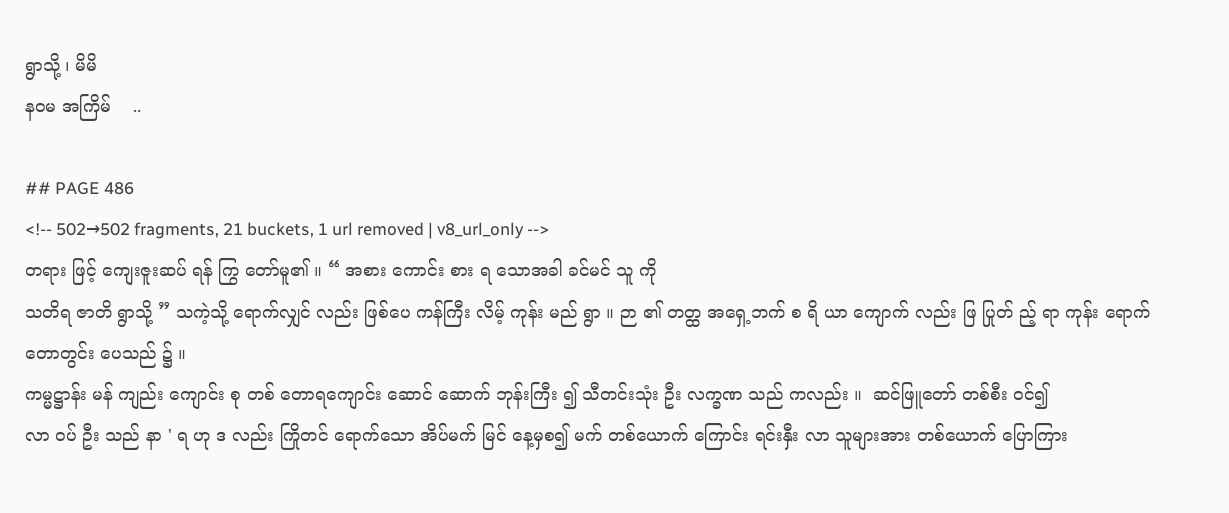ရွာသို့ ၊ မိမိ
နဝမ အကြိမ်    ..

## PAGE 486
<!-- 502→502 fragments, 21 buckets, 1 url removed | v8_url_only -->
တရား ဖြင့် ကျေးဇူးဆပ် ရန် ကြွ တော်မူ၏ ။ “ အစား ကောင်း စား ရ သောအခါ ခင်မင် သူ ကို
သတိရ ဇာတိ ရွာသို့ ” သကဲ့သို့ ရောက်လျှင် လည်း ဖြစ်ပေ ကန်ကြီး လိမ့် ကုန်း မည် ရွာ ။ ဉာ ၏ တတ္ထ အရှေ့ဘက် စ ရိ ယာ ကျောက် လည်း ဖြ ပြုတ် ည့် ရာ ကုန်း ရောက် တောတွင်း ပေသည် ၌ ။
ကမ္မဋ္ဌာန်း မန် ကျည်း ကျောင်း စု တစ် တောရကျောင်း ဆောင် ဆောက် ဘုန်းကြီး ၍ သီတင်းသုံး ဦး လက္ခဏ သည် ကလည်း ။  ဆင်ဖြူတော် တစ်စီး ဝင်၍
လာ ဝပ် ဦး သည် နာ ' ရ ဟု ဒ လည်း ကြိုတင် ရောက်သော အိပ်မက် မြင် နေ့မှစ၍ မက် တစ်ယောက် ကြောင်း ရင်းနှီး လာ သူများအား တစ်ယောက် ပြောကြား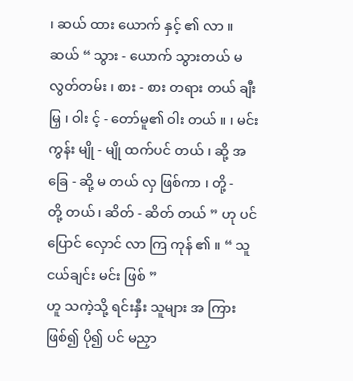၊ ဆယ် ထား ယောက် နှင့် ၏ လာ ။
ဆယ် “ သွား - ယောက် သွားတယ် မလွတ်တမ်း ၊ စား - စား တရား တယ် ချီးမြှ ၊ ဝါး င့် - တော်မူ၏ ဝါး တယ် ။ ၊ မင်းကွန်း မျို - မျို ထက်ပင် တယ် ၊ ဆို့ အခြေ - ဆို့ မ တယ် လှ ဖြစ်ကာ ၊ တို့ -
တို့ တယ် ၊ ဆိတ် - ဆိတ် တယ် ” ဟု ပင် ပြောင် လှောင် လာ ကြ ကုန် ၏ ။ “ သူငယ်ချင်း မင်း ဖြစ် ”
ဟူ သကဲ့သို့ ရင်းနှီး သူများ အ ကြား ဖြစ်၍ ပို၍ ပင် မညှာ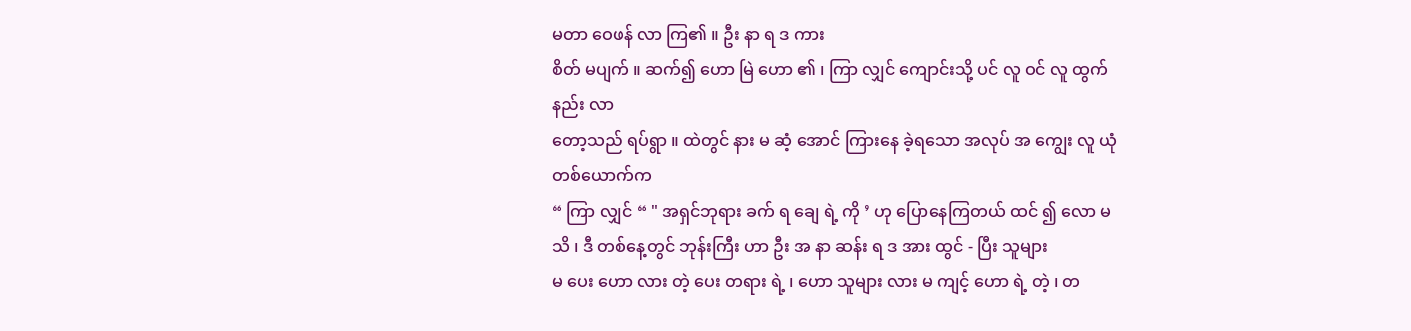မတာ ဝေဖန် လာ ကြ၏ ။ ဦး နာ ရ ဒ ကား
စိတ် မပျက် ။ ဆက်၍ ဟော မြဲ ဟော ၏ ၊ ကြာ လျှင် ကျောင်းသို့ ပင် လူ ဝင် လူ ထွက် နည်း လာ
တော့သည် ရပ်ရွာ ။ ထဲတွင် နား မ ဆံ့ အောင် ကြားနေ ခဲ့ရသော အလုပ် အ ကျွေး လူ ယုံ တစ်ယောက်က
“ ကြာ လျှင် “ " အရှင်ဘုရား ခက် ရ ချေ ရဲ့ ကို ’ ဟု ပြောနေကြတယ် ထင် ၍ လော မသိ ၊ ဒီ တစ်နေ့တွင် ဘုန်းကြီး ဟာ ဦး အ နာ ဆန်း ရ ဒ အား ထွင် - ပြီး သူများ
မ ပေး ဟော လား တဲ့ ပေး တရား ရဲ့ ၊ ဟော သူများ လား မ ကျင့် ဟော ရဲ့ တဲ့ ၊ တ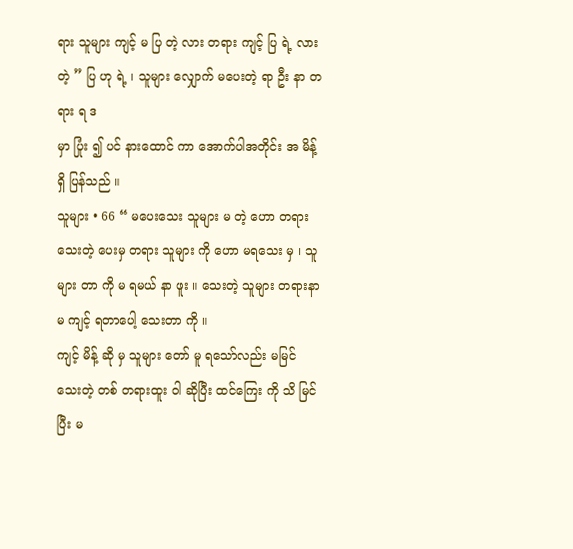ရား သူများ ကျင့် မ ပြ တဲ့ လား တရား ကျင့် ပြ ရဲ့ လား တဲ့ ” ပြ ဟု ရဲ့ ၊ သူများ လျှောက် မပေးတဲ့ ရာ ဦး နာ တရား ရ ဒ
မှာ ပြုံး ၍ ပင် နားထောင် ကာ အောက်ပါအတိုင်း အ မိန့် ရှိ ပြန်သည် ။
သူများ • 66 “ မပေးသေး သူများ မ တဲ့ ဟော တရား သေးတဲ့ ပေးမှ တရား သူများ ကို ဟော မရသေး မှ ၊ သူများ တာ ကို မ ရမယ် နာ ဖူး ။ သေးတဲ့ သူများ တရားနာ မ ကျင့် ရတာပေါ့ သေးတာ ကို ။
ကျင့် မိန့် ဆို မှ သူများ တော် မူ ရသော်လည်း မမြင် သေးတဲ့ တစ် တရားထူး ဝါ ဆိုပြီး ထင်ကြေး ကို သိ မြင်ပြီး မ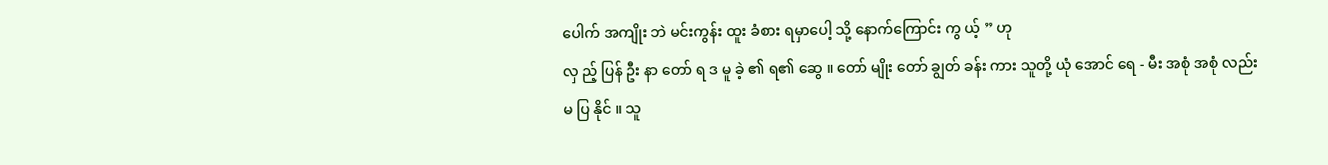ပေါက် အကျိုး ဘဲ မင်းကွန်း ထူး ခံစား ရမှာပေါ့ သို့ နောက်ကြောင်း ကွ ယ့် ” ဟု
လှ ည့် ပြန် ဦး နာ တော် ရ ဒ မူ ခဲ့ ၏ ရ၏ ဆွေ ။ တော် မျိုး တော် ချွတ် ခန်း ကား သူတို့ ယုံ အောင် ရေ - မီး အစုံ အစုံ လည်း
မ ပြ နိုင် ။ သူ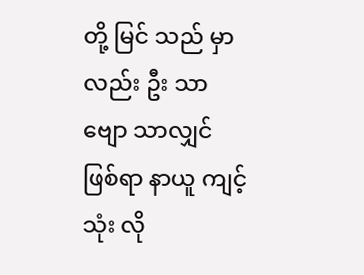တို့ မြင် သည် မှာလည်း ဦး သာ ဗျော သာလျှင် ဖြစ်ရာ နာယူ ကျင့် သုံး လို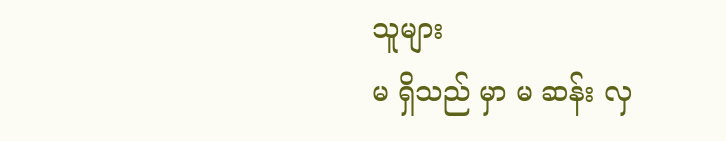သူများ
မ ရှိသည် မှာ မ ဆန်း လှ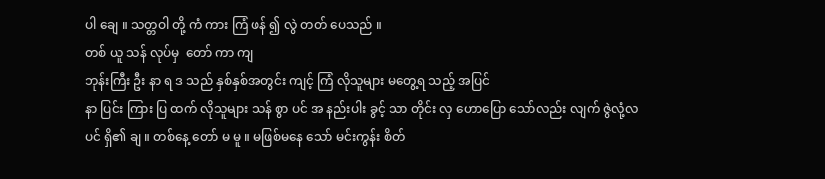ပါ ချေ ။ သတ္တဝါ တို့ ကံ ကား ကြံ ဖန် ၍ လွဲ တတ် ပေသည် ။
တစ် ယူ သန် လုပ်မှ  တော် ကာ ကျ
ဘုန်းကြီး ဦး နာ ရ ဒ သည် နှစ်နှစ်အတွင်း ကျင့် ကြံ လိုသူများ မတွေ့ရ သည့် အပြင်
နာ ပြင်း ကြား ပြ ထက် လိုသူများ သန် စွာ ပင် အ နည်းပါး ခွင့် သာ တိုင်း လှ ဟောပြော သော်လည်း လျက် ဇွဲလုံ့လ ပင် ရှိ၏ ချ ။ တစ်နေ့ တော် မ မူ ။ မဖြစ်မနေ သော် မင်းကွန်း စိတ်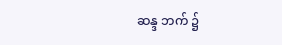ဆန္ဒ ဘက် ၌